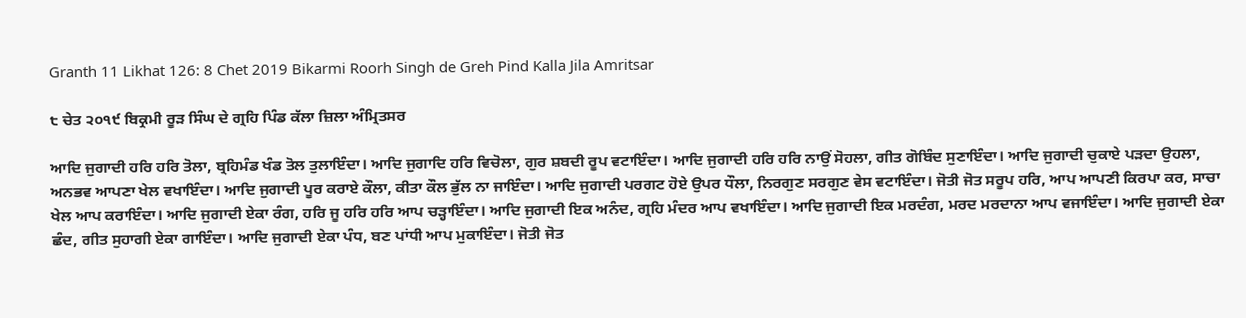Granth 11 Likhat 126: 8 Chet 2019 Bikarmi Roorh Singh de Greh Pind Kalla Jila Amritsar

੮ ਚੇਤ ੨੦੧੯ ਬਿਕ੍ਰਮੀ ਰੂੜ ਸਿੰਘ ਦੇ ਗ੍ਰਹਿ ਪਿੰਡ ਕੱਲਾ ਜ਼ਿਲਾ ਅੰਮ੍ਰਿਤਸਰ

ਆਦਿ ਜੁਗਾਦੀ ਹਰਿ ਹਰਿ ਤੋਲਾ, ਬ੍ਰਹਿਮੰਡ ਖੰਡ ਤੋਲ ਤੁਲਾਇੰਦਾ। ਆਦਿ ਜੁਗਾਦਿ ਹਰਿ ਵਿਚੋਲਾ, ਗੁਰ ਸ਼ਬਦੀ ਰੂਪ ਵਟਾਇੰਦਾ। ਆਦਿ ਜੁਗਾਦੀ ਹਰਿ ਹਰਿ ਨਾਉਂ ਸੋਹਲਾ, ਗੀਤ ਗੋਬਿੰਦ ਸੁਣਾਇੰਦਾ। ਆਦਿ ਜੁਗਾਦੀ ਚੁਕਾਏ ਪੜਦਾ ਉਹਲਾ, ਅਨਭਵ ਆਪਣਾ ਖੇਲ ਵਖਾਇੰਦਾ। ਆਦਿ ਜੁਗਾਦੀ ਪੂਰ ਕਰਾਏ ਕੌਲਾ, ਕੀਤਾ ਕੌਲ ਭੁੱਲ ਨਾ ਜਾਇੰਦਾ। ਆਦਿ ਜੁਗਾਦੀ ਪਰਗਟ ਹੋਏ ਉਪਰ ਧੌਲਾ, ਨਿਰਗੁਣ ਸਰਗੁਣ ਵੇਸ ਵਟਾਇੰਦਾ। ਜੋਤੀ ਜੋਤ ਸਰੂਪ ਹਰਿ, ਆਪ ਆਪਣੀ ਕਿਰਪਾ ਕਰ, ਸਾਚਾ ਖੇਲ ਆਪ ਕਰਾਇੰਦਾ। ਆਦਿ ਜੁਗਾਦੀ ਏਕਾ ਰੰਗ, ਹਰਿ ਜੂ ਹਰਿ ਹਰਿ ਆਪ ਚੜ੍ਹਾਇੰਦਾ। ਆਦਿ ਜੁਗਾਦੀ ਇਕ ਅਨੰਦ, ਗ੍ਰਹਿ ਮੰਦਰ ਆਪ ਵਖਾਇੰਦਾ। ਆਦਿ ਜੁਗਾਦੀ ਇਕ ਮਰਦੰਗ, ਮਰਦ ਮਰਦਾਨਾ ਆਪ ਵਜਾਇੰਦਾ। ਆਦਿ ਜੁਗਾਦੀ ਏਕਾ ਛੰਦ, ਗੀਤ ਸੁਹਾਗੀ ਏਕਾ ਗਾਇੰਦਾ। ਆਦਿ ਜੁਗਾਦੀ ਏਕਾ ਪੰਧ, ਬਣ ਪਾਂਧੀ ਆਪ ਮੁਕਾਇੰਦਾ। ਜੋਤੀ ਜੋਤ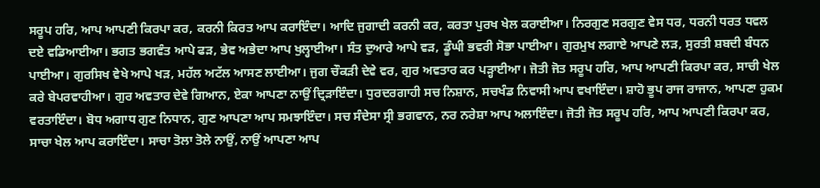ਸਰੂਪ ਹਰਿ, ਆਪ ਆਪਣੀ ਕਿਰਪਾ ਕਰ, ਕਰਨੀ ਕਿਰਤ ਆਪ ਕਰਾਇੰਦਾ। ਆਦਿ ਜੁਗਾਦੀ ਕਰਨੀ ਕਰ, ਕਰਤਾ ਪੁਰਖ ਖੇਲ ਕਰਾਈਆ। ਨਿਰਗੁਣ ਸਰਗੁਣ ਵੇਸ ਧਰ, ਧਰਨੀ ਧਰਤ ਧਵਲ ਦਏ ਵਡਿਆਈਆ। ਭਗਤ ਭਗਵੰਤ ਆਪੇ ਫੜ, ਭੇਵ ਅਭੇਦਾ ਆਪ ਖੁਲ੍ਹਾਈਆ। ਸੰਤ ਦੁਆਰੇ ਆਪੇ ਵੜ, ਡੂੰਘੀ ਭਵਰੀ ਸੋਭਾ ਪਾਈਆ। ਗੁਰਮੁਖ ਲਗਾਏ ਆਪਣੇ ਲੜ, ਸੁਰਤੀ ਸ਼ਬਦੀ ਬੰਧਨ ਪਾਈਆ। ਗੁਰਸਿਖ ਵੇਖੇ ਆਪੇ ਖੜ, ਮਹੱਲ ਅਟੱਲ ਆਸਣ ਲਾਈਆ। ਜੁਗ ਚੌਕੜੀ ਦੇਵੇ ਵਰ, ਗੁਰ ਅਵਤਾਰ ਕਰ ਪੜ੍ਹਾਈਆ। ਜੋਤੀ ਜੋਤ ਸਰੂਪ ਹਰਿ, ਆਪ ਆਪਣੀ ਕਿਰਪਾ ਕਰ, ਸਾਚੀ ਖੇਲ ਕਰੇ ਬੇਪਰਵਾਹੀਆ। ਗੁਰ ਅਵਤਾਰ ਦੇਵੇ ਗਿਆਨ, ਏਕਾ ਆਪਣਾ ਨਾਉਂ ਦ੍ਰਿੜਾਇੰਦਾ। ਧੁਰਦਰਗਾਹੀ ਸਚ ਨਿਸ਼ਾਨ, ਸਚਖੰਡ ਨਿਵਾਸੀ ਆਪ ਵਖਾਇੰਦਾ। ਸ਼ਾਹੋ ਭੂਪ ਰਾਜ ਰਾਜਾਨ, ਆਪਣਾ ਹੁਕਮ ਵਰਤਾਇੰਦਾ। ਬੋਧ ਅਗਾਧ ਗੁਣ ਨਿਧਾਨ, ਗੁਣ ਆਪਣਾ ਆਪ ਸਮਝਾਇੰਦਾ। ਸਚ ਸੰਦੇਸਾ ਸ੍ਰੀ ਭਗਵਾਨ, ਨਰ ਨਰੇਸ਼ਾ ਆਪ ਅਲਾਇੰਦਾ। ਜੋਤੀ ਜੋਤ ਸਰੂਪ ਹਰਿ, ਆਪ ਆਪਣੀ ਕਿਰਪਾ ਕਰ, ਸਾਚਾ ਖੇਲ ਆਪ ਕਰਾਇੰਦਾ। ਸਾਚਾ ਤੋਲਾ ਤੋਲੇ ਨਾਉਂ, ਨਾਉਂ ਆਪਣਾ ਆਪ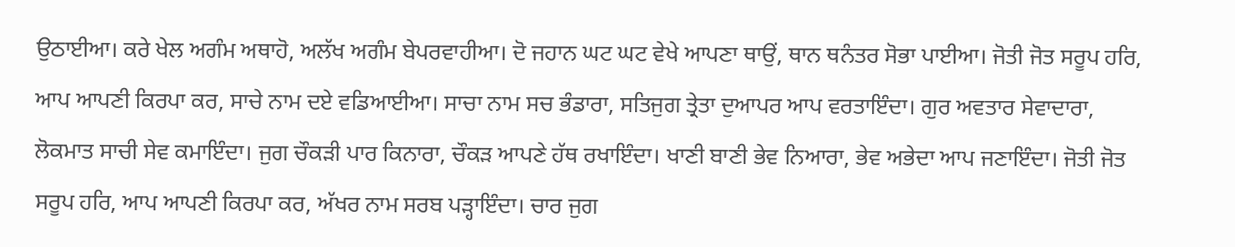ਉਠਾਈਆ। ਕਰੇ ਖੇਲ ਅਗੰਮ ਅਥਾਹੋ, ਅਲੱਖ ਅਗੰਮ ਬੇਪਰਵਾਹੀਆ। ਦੋ ਜਹਾਨ ਘਟ ਘਟ ਵੇਖੇ ਆਪਣਾ ਥਾਉਂ, ਥਾਨ ਥਨੰਤਰ ਸੋਭਾ ਪਾਈਆ। ਜੋਤੀ ਜੋਤ ਸਰੂਪ ਹਰਿ, ਆਪ ਆਪਣੀ ਕਿਰਪਾ ਕਰ, ਸਾਚੇ ਨਾਮ ਦਏ ਵਡਿਆਈਆ। ਸਾਚਾ ਨਾਮ ਸਚ ਭੰਡਾਰਾ, ਸਤਿਜੁਗ ਤ੍ਰੇਤਾ ਦੁਆਪਰ ਆਪ ਵਰਤਾਇੰਦਾ। ਗੁਰ ਅਵਤਾਰ ਸੇਵਾਦਾਰਾ, ਲੋਕਮਾਤ ਸਾਚੀ ਸੇਵ ਕਮਾਇੰਦਾ। ਜੁਗ ਚੌਕੜੀ ਪਾਰ ਕਿਨਾਰਾ, ਚੌਕੜ ਆਪਣੇ ਹੱਥ ਰਖਾਇੰਦਾ। ਖਾਣੀ ਬਾਣੀ ਭੇਵ ਨਿਆਰਾ, ਭੇਵ ਅਭੇਦਾ ਆਪ ਜਣਾਇੰਦਾ। ਜੋਤੀ ਜੋਤ ਸਰੂਪ ਹਰਿ, ਆਪ ਆਪਣੀ ਕਿਰਪਾ ਕਰ, ਅੱਖਰ ਨਾਮ ਸਰਬ ਪੜ੍ਹਾਇੰਦਾ। ਚਾਰ ਜੁਗ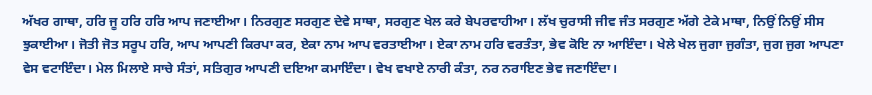ਅੱਖਰ ਗਾਥਾ, ਹਰਿ ਜੂ ਹਰਿ ਹਰਿ ਆਪ ਜਣਾਈਆ। ਨਿਰਗੁਣ ਸਰਗੁਣ ਦੇਵੇ ਸਾਥਾ, ਸਰਗੁਣ ਖੇਲ ਕਰੇ ਬੇਪਰਵਾਹੀਆ। ਲੱਖ ਚੁਰਾਸੀ ਜੀਵ ਜੰਤ ਸਰਗੁਣ ਅੱਗੇ ਟੇਕੇ ਮਾਥਾ, ਨਿਉਂ ਨਿਉਂ ਸੀਸ ਝੁਕਾਈਆ। ਜੋਤੀ ਜੋਤ ਸਰੂਪ ਹਰਿ, ਆਪ ਆਪਣੀ ਕਿਰਪਾ ਕਰ, ਏਕਾ ਨਾਮ ਆਪ ਵਰਤਾਈਆ। ਏਕਾ ਨਾਮ ਹਰਿ ਵਰਤੰਤਾ, ਭੇਵ ਕੋਇ ਨਾ ਆਇੰਦਾ। ਖੇਲੇ ਖੇਲ ਜੁਗਾ ਜੁਗੰਤਾ, ਜੁਗ ਜੁਗ ਆਪਣਾ ਵੇਸ ਵਟਾਇੰਦਾ। ਮੇਲ ਮਿਲਾਏ ਸਾਚੇ ਸੰਤਾਂ, ਸਤਿਗੁਰ ਆਪਣੀ ਦਇਆ ਕਮਾਇੰਦਾ। ਵੇਖ ਵਖਾਏ ਨਾਰੀ ਕੰਤਾ, ਨਰ ਨਰਾਇਣ ਭੇਵ ਜਣਾਇੰਦਾ।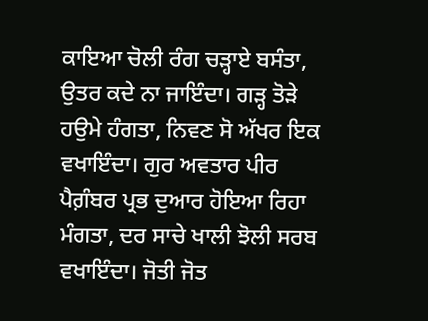ਕਾਇਆ ਚੋਲੀ ਰੰਗ ਚੜ੍ਹਾਏ ਬਸੰਤਾ, ਉਤਰ ਕਦੇ ਨਾ ਜਾਇੰਦਾ। ਗੜ੍ਹ ਤੋੜੇ ਹਉਮੇ ਹੰਗਤਾ, ਨਿਵਣ ਸੋ ਅੱਖਰ ਇਕ ਵਖਾਇੰਦਾ। ਗੁਰ ਅਵਤਾਰ ਪੀਰ ਪੈਗ਼ੰਬਰ ਪ੍ਰਭ ਦੁਆਰ ਹੋਇਆ ਰਿਹਾ ਮੰਗਤਾ, ਦਰ ਸਾਚੇ ਖਾਲੀ ਝੋਲੀ ਸਰਬ ਵਖਾਇੰਦਾ। ਜੋਤੀ ਜੋਤ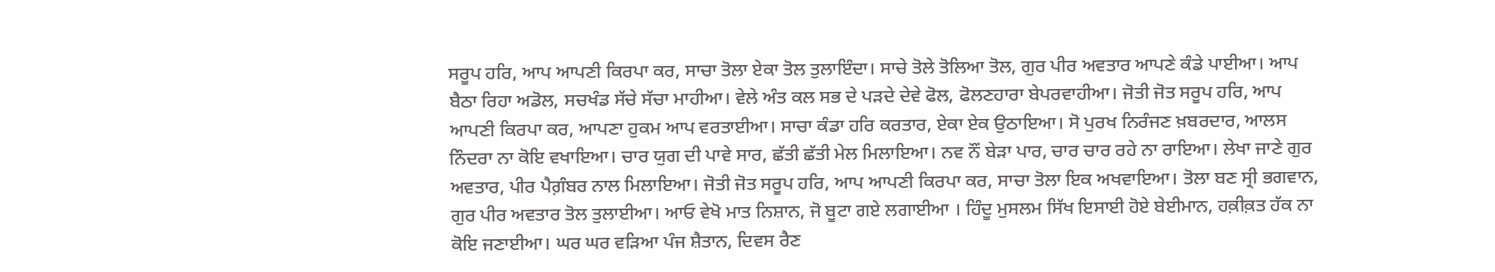ਸਰੂਪ ਹਰਿ, ਆਪ ਆਪਣੀ ਕਿਰਪਾ ਕਰ, ਸਾਚਾ ਤੋਲਾ ਏਕਾ ਤੋਲ ਤੁਲਾਇੰਦਾ। ਸਾਚੇ ਤੋਲੇ ਤੋਲਿਆ ਤੋਲ, ਗੁਰ ਪੀਰ ਅਵਤਾਰ ਆਪਣੇ ਕੰਡੇ ਪਾਈਆ। ਆਪ ਬੈਠਾ ਰਿਹਾ ਅਡੋਲ, ਸਚਖੰਡ ਸੱਚੇ ਸੱਚਾ ਮਾਹੀਆ। ਵੇਲੇ ਅੰਤ ਕਲ ਸਭ ਦੇ ਪੜਦੇ ਦੇਵੇ ਫੋਲ, ਫੋਲਣਹਾਰਾ ਬੇਪਰਵਾਹੀਆ। ਜੋਤੀ ਜੋਤ ਸਰੂਪ ਹਰਿ, ਆਪ ਆਪਣੀ ਕਿਰਪਾ ਕਰ, ਆਪਣਾ ਹੁਕਮ ਆਪ ਵਰਤਾਈਆ। ਸਾਚਾ ਕੰਡਾ ਹਰਿ ਕਰਤਾਰ, ਏਕਾ ਏਕ ਉਠਾਇਆ। ਸੋ ਪੁਰਖ ਨਿਰੰਜਣ ਖ਼ਬਰਦਾਰ, ਆਲਸ ਨਿੰਦਰਾ ਨਾ ਕੋਇ ਵਖਾਇਆ। ਚਾਰ ਯੁਗ ਦੀ ਪਾਵੇ ਸਾਰ, ਛੱਤੀ ਛੱਤੀ ਮੇਲ ਮਿਲਾਇਆ। ਨਵ ਨੌਂ ਬੇੜਾ ਪਾਰ, ਚਾਰ ਚਾਰ ਰਹੇ ਨਾ ਰਾਇਆ। ਲੇਖਾ ਜਾਣੇ ਗੁਰ ਅਵਤਾਰ, ਪੀਰ ਪੈਗ਼ੰਬਰ ਨਾਲ ਮਿਲਾਇਆ। ਜੋਤੀ ਜੋਤ ਸਰੂਪ ਹਰਿ, ਆਪ ਆਪਣੀ ਕਿਰਪਾ ਕਰ, ਸਾਚਾ ਤੋਲਾ ਇਕ ਅਖਵਾਇਆ। ਤੋਲਾ ਬਣ ਸ੍ਰੀ ਭਗਵਾਨ, ਗੁਰ ਪੀਰ ਅਵਤਾਰ ਤੋਲ ਤੁਲਾਈਆ। ਆਓ ਵੇਖੋ ਮਾਤ ਨਿਸ਼ਾਨ, ਜੋ ਬੂਟਾ ਗਏ ਲਗਾਈਆ । ਹਿੰਦੂ ਮੁਸਲਮ ਸਿੱਖ ਇਸਾਈ ਹੋਏ ਬੇਈਮਾਨ, ਹਕ਼ੀਕ਼ਤ ਹੱਕ ਨਾ ਕੋਇ ਜਣਾਈਆ। ਘਰ ਘਰ ਵੜਿਆ ਪੰਜ ਸ਼ੈਤਾਨ, ਦਿਵਸ ਰੈਣ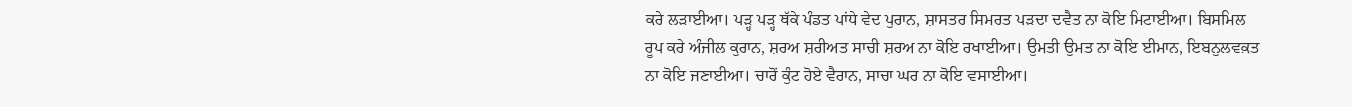ਕਰੇ ਲੜਾਈਆ। ਪੜ੍ਹ ਪੜ੍ਹ ਥੱਕੇ ਪੰਡਤ ਪਾਂਧੇ ਵੇਦ ਪੁਰਾਨ, ਸ਼ਾਸਤਰ ਸਿਮਰਤ ਪੜਦਾ ਦਵੈਤ ਨਾ ਕੋਇ ਮਿਟਾਈਆ। ਬਿਸਮਿਲ ਰੂਪ ਕਰੇ ਅੰਜੀਲ ਕੁਰਾਨ, ਸ਼ਰਅ ਸ਼ਰੀਅਤ ਸਾਚੀ ਸ਼ਰਅ ਨਾ ਕੋਇ ਰਖਾਈਆ। ਉਮਤੀ ਉਮਤ ਨਾ ਕੋਇ ਈਮਾਨ, ਇਬਨੁਲਵਕ਼ਤ ਨਾ ਕੋਇ ਜਣਾਈਆ। ਚਾਰੋਂ ਕੁੰਟ ਹੋਏ ਵੈਰਾਨ, ਸਾਚਾ ਘਰ ਨਾ ਕੋਇ ਵਸਾਈਆ।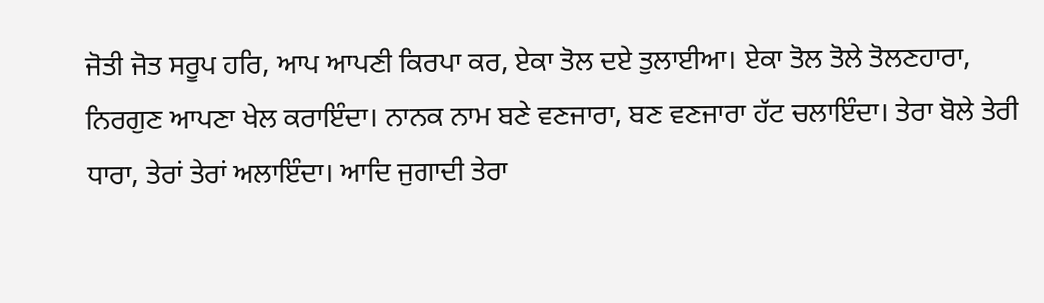ਜੋਤੀ ਜੋਤ ਸਰੂਪ ਹਰਿ, ਆਪ ਆਪਣੀ ਕਿਰਪਾ ਕਰ, ਏਕਾ ਤੋਲ ਦਏ ਤੁਲਾਈਆ। ਏਕਾ ਤੋਲ ਤੋਲੇ ਤੋਲਣਹਾਰਾ, ਨਿਰਗੁਣ ਆਪਣਾ ਖੇਲ ਕਰਾਇੰਦਾ। ਨਾਨਕ ਨਾਮ ਬਣੇ ਵਣਜਾਰਾ, ਬਣ ਵਣਜਾਰਾ ਹੱਟ ਚਲਾਇੰਦਾ। ਤੇਰਾ ਬੋਲੇ ਤੇਰੀ ਧਾਰਾ, ਤੇਰਾਂ ਤੇਰਾਂ ਅਲਾਇੰਦਾ। ਆਦਿ ਜੁਗਾਦੀ ਤੇਰਾ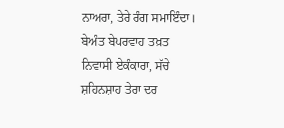ਨਾਅਰਾ, ਤੇਰੇ ਰੰਗ ਸਮਾਇੰਦਾ। ਬੇਅੰਤ ਬੇਪਰਵਾਹ ਤਖ਼ਤ ਨਿਵਾਸੀ ਏਕੰਕਾਰਾ, ਸੱਚੇ ਸ਼ਹਿਨਸ਼ਾਹ ਤੇਰਾ ਦਰ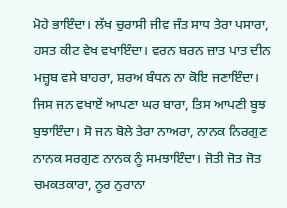ਮੋਹੇ ਭਾਇੰਦਾ। ਲੱਖ ਚੁਰਾਸੀ ਜੀਵ ਜੰਤ ਸਾਧ ਤੇਰਾ ਪਸਾਰਾ, ਹਸਤ ਕੀਟ ਵੇਖ ਵਖਾਇੰਦਾ। ਵਰਨ ਬਰਨ ਜ਼ਾਤ ਪਾਤ ਦੀਨ ਮਜ਼੍ਹਬ ਵਸੇ ਬਾਹਰਾ, ਸ਼ਰਅ ਬੰਧਨ ਨਾ ਕੋਇ ਜਣਾਇੰਦਾ। ਜਿਸ ਜਨ ਵਖਾਏਂ ਆਪਣਾ ਘਰ ਬਾਰਾ, ਤਿਸ ਆਪਣੀ ਬੂਝ ਬੁਝਾਇੰਦਾ। ਸੋ ਜਨ ਬੋਲੇ ਤੇਰਾ ਨਾਅਰਾ, ਨਾਨਕ ਨਿਰਗੁਣ ਨਾਨਕ ਸਰਗੁਣ ਨਾਨਕ ਨੂੰ ਸਮਝਾਇੰਦਾ। ਜੋਤੀ ਜੋਤ ਜੋਤ ਚਮਕਤਕਾਰਾ, ਨੂਰ ਨੁਰਾਨਾ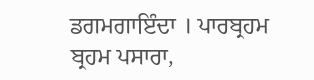ਡਗਮਗਾਇੰਦਾ । ਪਾਰਬ੍ਰਹਮ ਬ੍ਰਹਮ ਪਸਾਰਾ,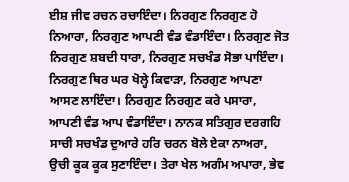ਈਸ਼ ਜੀਵ ਰਚਨ ਰਚਾਇੰਦਾ। ਨਿਰਗੁਣ ਨਿਰਗੁਣ ਹੋ ਨਿਆਰਾ, ਨਿਰਗੁਣ ਆਪਣੀ ਵੰਡ ਵੰਡਾਇੰਦਾ। ਨਿਰਗੁਣ ਜੋਤ ਨਿਰਗੁਣ ਸ਼ਬਦੀ ਧਾਰਾ, ਨਿਰਗੁਣ ਸਚਖੰਡ ਸੋਭਾ ਪਾਇੰਦਾ। ਨਿਰਗੁਣ ਥਿਰ ਘਰ ਖੋਲ੍ਹੇ ਕਿਵਾੜਾ, ਨਿਰਗੁਣ ਆਪਣਾ ਆਸਣ ਲਾਇੰਦਾ। ਨਿਰਗੁਣ ਨਿਰਗੁਣ ਕਰੇ ਪਸਾਰਾ, ਆਪਣੀ ਵੰਡ ਆਪ ਵੰਡਾਇੰਦਾ। ਨਾਨਕ ਸਤਿਗੁਰ ਦਰਗਹਿ ਸਾਚੀ ਸਚਖੰਡ ਦੁਆਰੇ ਹਰਿ ਚਰਨ ਬੋਲੇ ਏਕਾ ਨਾਅਰਾ, ਉਚੀ ਕੂਕ ਕੂਕ ਸੁਣਾਇੰਦਾ। ਤੇਰਾ ਖੇਲ ਅਗੰਮ ਅਪਾਰਾ, ਭੇਵ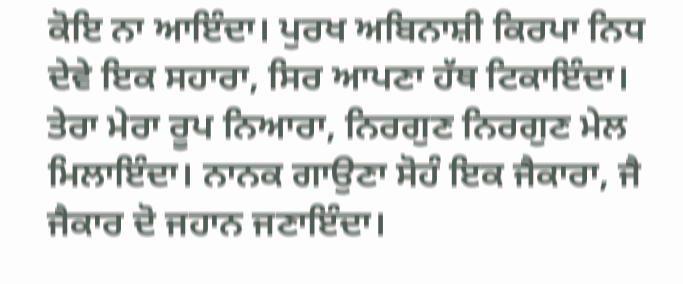ਕੋਇ ਨਾ ਆਇੰਦਾ। ਪੁਰਖ ਅਬਿਨਾਸ਼ੀ ਕਿਰਪਾ ਨਿਧ ਦੇਵੇ ਇਕ ਸਹਾਰਾ, ਸਿਰ ਆਪਣਾ ਹੱਥ ਟਿਕਾਇੰਦਾ। ਤੇਰਾ ਮੇਰਾ ਰੂਪ ਨਿਆਰਾ, ਨਿਰਗੁਣ ਨਿਰਗੁਣ ਮੇਲ ਮਿਲਾਇੰਦਾ। ਨਾਨਕ ਗਾਉਣਾ ਸੋਹੰ ਇਕ ਜੈਕਾਰਾ, ਜੈ ਜੈਕਾਰ ਦੋ ਜਹਾਨ ਜਣਾਇੰਦਾ।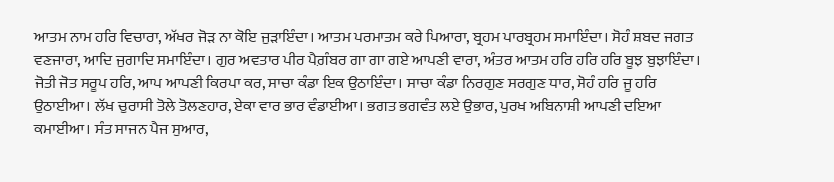ਆਤਮ ਨਾਮ ਹਰਿ ਵਿਚਾਰਾ, ਅੱਖਰ ਜੋੜ ਨਾ ਕੋਇ ਜੁੜਾਇੰਦਾ। ਆਤਮ ਪਰਮਾਤਮ ਕਰੇ ਪਿਆਰਾ, ਬ੍ਰਹਮ ਪਾਰਬ੍ਰਹਮ ਸਮਾਇੰਦਾ। ਸੋਹੰ ਸ਼ਬਦ ਜਗਤ ਵਣਜਾਰਾ, ਆਦਿ ਜੁਗਾਦਿ ਸਮਾਇੰਦਾ। ਗੁਰ ਅਵਤਾਰ ਪੀਰ ਪੈਗ਼ੰਬਰ ਗਾ ਗਾ ਗਏ ਆਪਣੀ ਵਾਰਾ, ਅੰਤਰ ਆਤਮ ਹਰਿ ਹਰਿ ਹਰਿ ਬੂਝ ਬੁਝਾਇੰਦਾ। ਜੋਤੀ ਜੋਤ ਸਰੂਪ ਹਰਿ, ਆਪ ਆਪਣੀ ਕਿਰਪਾ ਕਰ, ਸਾਚਾ ਕੰਡਾ ਇਕ ਉਠਾਇੰਦਾ। ਸਾਚਾ ਕੰਡਾ ਨਿਰਗੁਣ ਸਰਗੁਣ ਧਾਰ, ਸੋਹੰ ਹਰਿ ਜੂ ਹਰਿ ਉਠਾਈਆ। ਲੱਖ ਚੁਰਾਸੀ ਤੋਲੇ ਤੋਲਣਹਾਰ, ਏਕਾ ਵਾਰ ਭਾਰ ਵੰਡਾਈਆ। ਭਗਤ ਭਗਵੰਤ ਲਏ ਉਭਾਰ, ਪੁਰਖ ਅਬਿਨਾਸ਼ੀ ਆਪਣੀ ਦਇਆ ਕਮਾਈਆ। ਸੰਤ ਸਾਜਨ ਪੈਜ ਸੁਆਰ,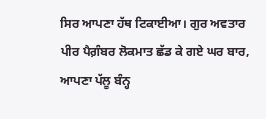ਸਿਰ ਆਪਣਾ ਹੱਥ ਟਿਕਾਈਆ। ਗੁਰ ਅਵਤਾਰ ਪੀਰ ਪੈਗ਼ੰਬਰ ਲੋਕਮਾਤ ਛੱਡ ਕੇ ਗਏ ਘਰ ਬਾਰ, ਆਪਣਾ ਪੱਲੂ ਬੰਨ੍ਹ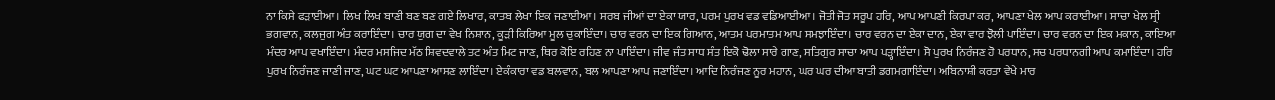ਨਾ ਕਿਸੇ ਫੜਾਈਆ। ਲਿਖ ਲਿਖ ਬਾਣੀ ਬਣ ਬਣ ਗਏ ਲਿਖਾਰ, ਕਾਤਬ ਲੇਖਾ ਇਕ ਜਣਾਈਆ। ਸਰਬ ਜੀਆਂ ਦਾ ਏਕਾ ਯਾਰ, ਪਰਮ ਪੁਰਖ ਵਡ ਵਡਿਆਈਆ। ਜੋਤੀ ਜੋਤ ਸਰੂਪ ਹਰਿ, ਆਪ ਆਪਣੀ ਕਿਰਪਾ ਕਰ, ਆਪਣਾ ਖੇਲ ਆਪ ਕਰਾਈਆ। ਸਾਚਾ ਖੇਲ ਸ੍ਰੀ ਭਗਵਾਨ, ਕਲਜੁਗ ਅੰਤ ਕਰਾਇੰਦਾ। ਚਾਰ ਯੁਗ ਦਾ ਵੇਖ ਨਿਸ਼ਾਨ, ਕੂੜੀ ਕਿਰਿਆ ਮੂਲ ਚੁਕਾਇੰਦਾ। ਚਾਰ ਵਰਨ ਦਾ ਇਕ ਗਿਆਨ, ਆਤਮ ਪਰਮਾਤਮ ਆਪ ਸਮਝਾਇੰਦਾ। ਚਾਰ ਵਰਨ ਦਾ ਏਕਾ ਦਾਨ, ਏਕਾ ਵਾਰ ਝੋਲੀ ਪਾਇੰਦਾ। ਚਾਰ ਵਰਨ ਦਾ ਇਕ ਮਕਾਨ, ਕਾਇਆ ਮੰਦਰ ਆਪ ਵਖਾਇੰਦਾ। ਮੰਦਰ ਮਸਜਿਦ ਮੱਠ ਸ਼ਿਵਦਵਾਲੇ ਤਟ ਅੰਤ ਮਿਟ ਜਾਣ, ਥਿਰ ਕੋਇ ਰਹਿਣ ਨਾ ਪਾਇੰਦਾ। ਜੀਵ ਜੰਤ ਸਾਧ ਸੰਤ ਇਕੋ ਢੋਲਾ ਸਾਰੇ ਗਾਣ, ਸਤਿਗੁਰ ਸਾਚਾ ਆਪ ਪੜ੍ਹਾਇੰਦਾ। ਸੋ ਪੁਰਖ ਨਿਰੰਜਣ ਹੋ ਪਰਧਾਨ, ਸਚ ਪਰਧਾਨਗੀ ਆਪ ਕਮਾਇੰਦਾ। ਹਰਿ ਪੁਰਖ ਨਿਰੰਜਣ ਜਾਣੀ ਜਾਣ, ਘਟ ਘਟ ਆਪਣਾ ਆਸਣ ਲਾਇੰਦਾ। ਏਕੰਕਾਰਾ ਵਡ ਬਲਵਾਨ, ਬਲ ਆਪਣਾ ਆਪ ਜਣਾਇੰਦਾ। ਆਦਿ ਨਿਰੰਜਣ ਨੂਰ ਮਹਾਨ, ਘਰ ਘਰ ਦੀਆ ਬਾਤੀ ਡਗਮਗਾਇੰਦਾ। ਅਬਿਨਾਸ਼ੀ ਕਰਤਾ ਵੇਖੇ ਮਾਰ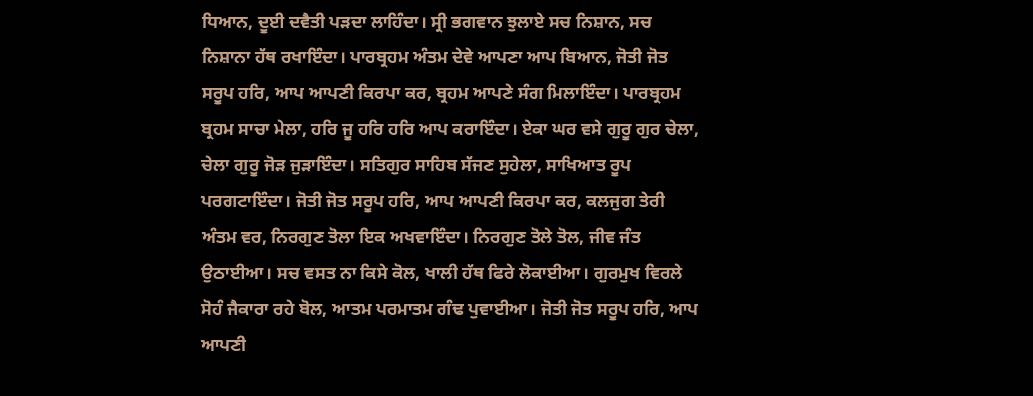ਧਿਆਨ, ਦੂਈ ਦਵੈਤੀ ਪੜਦਾ ਲਾਹਿੰਦਾ। ਸ੍ਰੀ ਭਗਵਾਨ ਝੁਲਾਏ ਸਚ ਨਿਸ਼ਾਨ, ਸਚ ਨਿਸ਼ਾਨਾ ਹੱਥ ਰਖਾਇੰਦਾ। ਪਾਰਬ੍ਰਹਮ ਅੰਤਮ ਦੇਵੇ ਆਪਣਾ ਆਪ ਬਿਆਨ, ਜੋਤੀ ਜੋਤ ਸਰੂਪ ਹਰਿ, ਆਪ ਆਪਣੀ ਕਿਰਪਾ ਕਰ, ਬ੍ਰਹਮ ਆਪਣੇ ਸੰਗ ਮਿਲਾਇੰਦਾ। ਪਾਰਬ੍ਰਹਮ ਬ੍ਰਹਮ ਸਾਚਾ ਮੇਲਾ, ਹਰਿ ਜੂ ਹਰਿ ਹਰਿ ਆਪ ਕਰਾਇੰਦਾ। ਏਕਾ ਘਰ ਵਸੇ ਗੁਰੂ ਗੁਰ ਚੇਲਾ, ਚੇਲਾ ਗੁਰੂ ਜੋੜ ਜੁੜਾਇੰਦਾ। ਸਤਿਗੁਰ ਸਾਹਿਬ ਸੱਜਣ ਸੁਹੇਲਾ, ਸਾਖਿਆਤ ਰੂਪ ਪਰਗਟਾਇੰਦਾ। ਜੋਤੀ ਜੋਤ ਸਰੂਪ ਹਰਿ, ਆਪ ਆਪਣੀ ਕਿਰਪਾ ਕਰ, ਕਲਜੁਗ ਤੇਰੀ ਅੰਤਮ ਵਰ, ਨਿਰਗੁਣ ਤੋਲਾ ਇਕ ਅਖਵਾਇੰਦਾ। ਨਿਰਗੁਣ ਤੋਲੇ ਤੋਲ, ਜੀਵ ਜੰਤ ਉਠਾਈਆ। ਸਚ ਵਸਤ ਨਾ ਕਿਸੇ ਕੋਲ, ਖਾਲੀ ਹੱਥ ਫਿਰੇ ਲੋਕਾਈਆ। ਗੁਰਮੁਖ ਵਿਰਲੇ ਸੋਹੰ ਜੈਕਾਰਾ ਰਹੇ ਬੋਲ, ਆਤਮ ਪਰਮਾਤਮ ਗੰਢ ਪੁਵਾਈਆ। ਜੋਤੀ ਜੋਤ ਸਰੂਪ ਹਰਿ, ਆਪ ਆਪਣੀ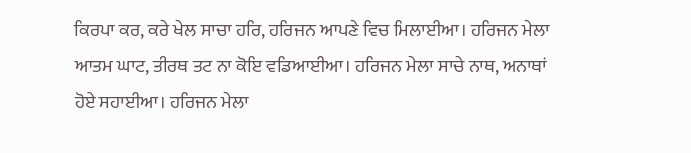ਕਿਰਪਾ ਕਰ, ਕਰੇ ਖੇਲ ਸਾਚਾ ਹਰਿ, ਹਰਿਜਨ ਆਪਣੇ ਵਿਚ ਮਿਲਾਈਆ। ਹਰਿਜਨ ਮੇਲਾ ਆਤਮ ਘਾਟ, ਤੀਰਥ ਤਟ ਨਾ ਕੋਇ ਵਡਿਆਈਆ। ਹਰਿਜਨ ਮੇਲਾ ਸਾਚੇ ਨਾਥ, ਅਨਾਥਾਂ ਹੋਏ ਸਹਾਈਆ। ਹਰਿਜਨ ਮੇਲਾ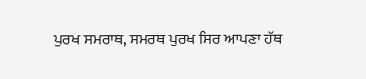ਪੁਰਖ ਸਮਰਾਥ, ਸਮਰਥ ਪੁਰਖ ਸਿਰ ਆਪਣਾ ਹੱਥ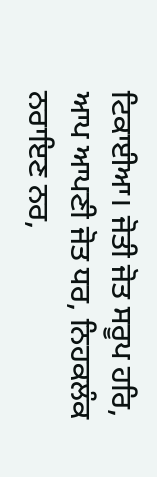ਟਿਕਾਈਆ। ਜੋਤੀ ਜੋਤ ਸਰੂਪ ਹਰਿ, ਆਪ ਆਪਣੀ ਜੋਤ ਧਰ, ਨਿਹਕਲੰਕ ਨਰਾਇਣ ਨਰ,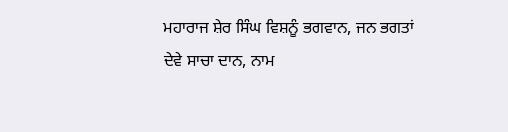ਮਹਾਰਾਜ ਸ਼ੇਰ ਸਿੰਘ ਵਿਸ਼ਨੂੰ ਭਗਵਾਨ, ਜਨ ਭਗਤਾਂ ਦੇਵੇ ਸਾਚਾ ਦਾਨ, ਨਾਮ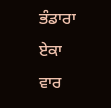ਭੰਡਾਰਾ ਏਕਾ ਵਾਰ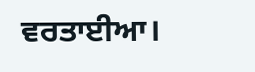ਵਰਤਾਈਆ।